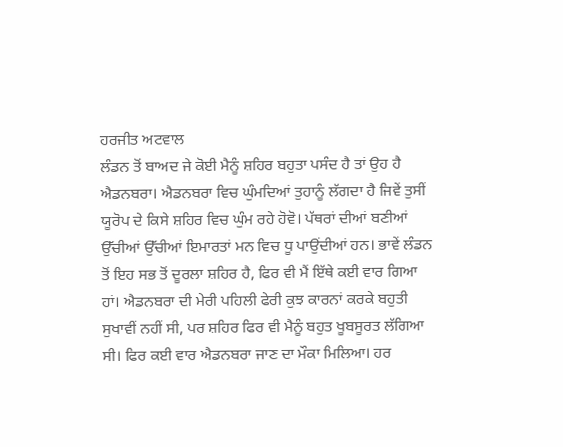ਹਰਜੀਤ ਅਟਵਾਲ
ਲੰਡਨ ਤੋਂ ਬਾਅਦ ਜੇ ਕੋਈ ਮੈਨੂੰ ਸ਼ਹਿਰ ਬਹੁਤਾ ਪਸੰਦ ਹੈ ਤਾਂ ਉਹ ਹੈ ਐਡਨਬਰਾ। ਐਡਨਬਰਾ ਵਿਚ ਘੁੰਮਦਿਆਂ ਤੁਹਾਨੂੰ ਲੱਗਦਾ ਹੈ ਜਿਵੇਂ ਤੁਸੀਂ ਯੂਰੋਪ ਦੇ ਕਿਸੇ ਸ਼ਹਿਰ ਵਿਚ ਘੁੰਮ ਰਹੇ ਹੋਵੋ। ਪੱਥਰਾਂ ਦੀਆਂ ਬਣੀਆਂ ਉੱਚੀਆਂ ਉੱਚੀਆਂ ਇਮਾਰਤਾਂ ਮਨ ਵਿਚ ਧੂ ਪਾਉਂਦੀਆਂ ਹਨ। ਭਾਵੇਂ ਲੰਡਨ ਤੋਂ ਇਹ ਸਭ ਤੋਂ ਦੂਰਲਾ ਸ਼ਹਿਰ ਹੈ, ਫਿਰ ਵੀ ਮੈਂ ਇੱਥੇ ਕਈ ਵਾਰ ਗਿਆ ਹਾਂ। ਐਡਨਬਰਾ ਦੀ ਮੇਰੀ ਪਹਿਲੀ ਫੇਰੀ ਕੁਝ ਕਾਰਨਾਂ ਕਰਕੇ ਬਹੁਤੀ ਸੁਖਾਵੀਂ ਨਹੀਂ ਸੀ, ਪਰ ਸ਼ਹਿਰ ਫਿਰ ਵੀ ਮੈਨੂੰ ਬਹੁਤ ਖੂਬਸੂਰਤ ਲੱਗਿਆ ਸੀ। ਫਿਰ ਕਈ ਵਾਰ ਐਡਨਬਰਾ ਜਾਣ ਦਾ ਮੌਕਾ ਮਿਲਿਆ। ਹਰ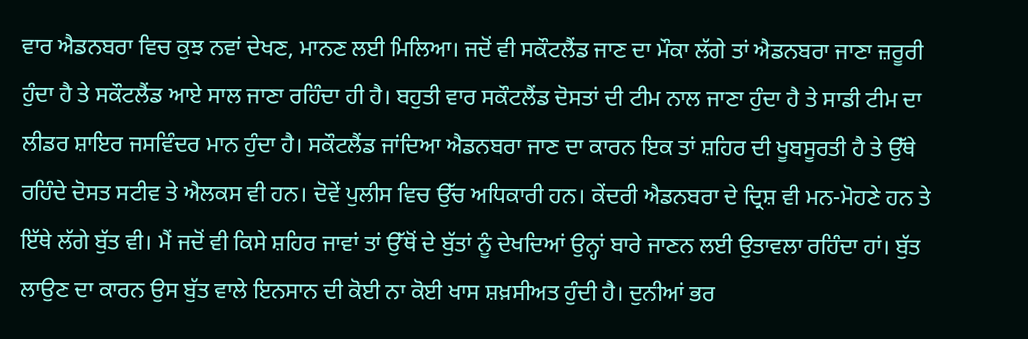ਵਾਰ ਐਡਨਬਰਾ ਵਿਚ ਕੁਝ ਨਵਾਂ ਦੇਖਣ, ਮਾਨਣ ਲਈ ਮਿਲਿਆ। ਜਦੋਂ ਵੀ ਸਕੌਟਲੈਂਡ ਜਾਣ ਦਾ ਮੌਕਾ ਲੱਗੇ ਤਾਂ ਐਡਨਬਰਾ ਜਾਣਾ ਜ਼ਰੂਰੀ ਹੁੰਦਾ ਹੈ ਤੇ ਸਕੌਟਲੈਂਡ ਆਏ ਸਾਲ ਜਾਣਾ ਰਹਿੰਦਾ ਹੀ ਹੈ। ਬਹੁਤੀ ਵਾਰ ਸਕੌਟਲੈਂਡ ਦੋਸਤਾਂ ਦੀ ਟੀਮ ਨਾਲ ਜਾਣਾ ਹੁੰਦਾ ਹੈ ਤੇ ਸਾਡੀ ਟੀਮ ਦਾ ਲੀਡਰ ਸ਼ਾਇਰ ਜਸਵਿੰਦਰ ਮਾਨ ਹੁੰਦਾ ਹੈ। ਸਕੌਟਲੈਂਡ ਜਾਂਦਿਆ ਐਡਨਬਰਾ ਜਾਣ ਦਾ ਕਾਰਨ ਇਕ ਤਾਂ ਸ਼ਹਿਰ ਦੀ ਖੂਬਸੂਰਤੀ ਹੈ ਤੇ ਉੱਥੇ ਰਹਿੰਦੇ ਦੋਸਤ ਸਟੀਵ ਤੇ ਐਲਕਸ ਵੀ ਹਨ। ਦੋਵੇਂ ਪੁਲੀਸ ਵਿਚ ਉੱਚ ਅਧਿਕਾਰੀ ਹਨ। ਕੇਂਦਰੀ ਐਡਨਬਰਾ ਦੇ ਦ੍ਰਿਸ਼ ਵੀ ਮਨ-ਮੋਹਣੇ ਹਨ ਤੇ ਇੱਥੇ ਲੱਗੇ ਬੁੱਤ ਵੀ। ਮੈਂ ਜਦੋਂ ਵੀ ਕਿਸੇ ਸ਼ਹਿਰ ਜਾਵਾਂ ਤਾਂ ਉੱਥੋਂ ਦੇ ਬੁੱਤਾਂ ਨੂੰ ਦੇਖਦਿਆਂ ਉਨ੍ਹਾਂ ਬਾਰੇ ਜਾਣਨ ਲਈ ਉਤਾਵਲਾ ਰਹਿੰਦਾ ਹਾਂ। ਬੁੱਤ ਲਾਉਣ ਦਾ ਕਾਰਨ ਉਸ ਬੁੱਤ ਵਾਲੇ ਇਨਸਾਨ ਦੀ ਕੋਈ ਨਾ ਕੋਈ ਖਾਸ ਸ਼ਖ਼ਸੀਅਤ ਹੁੰਦੀ ਹੈ। ਦੁਨੀਆਂ ਭਰ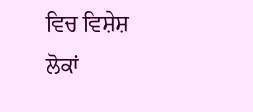ਵਿਚ ਵਿਸ਼ੇਸ਼ ਲੋਕਾਂ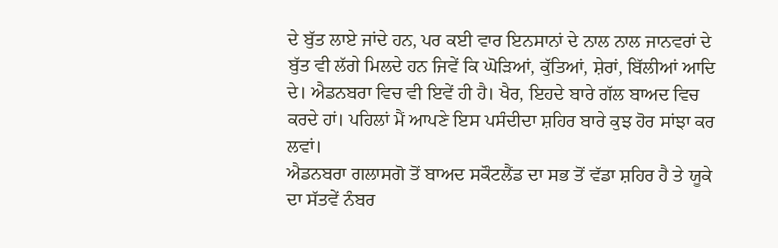ਦੇ ਬੁੱਤ ਲਾਏ ਜਾਂਦੇ ਹਨ, ਪਰ ਕਈ ਵਾਰ ਇਨਸਾਨਾਂ ਦੇ ਨਾਲ ਨਾਲ ਜਾਨਵਰਾਂ ਦੇ ਬੁੱਤ ਵੀ ਲੱਗੇ ਮਿਲਦੇ ਹਨ ਜਿਵੇਂ ਕਿ ਘੋੜਿਆਂ, ਕੁੱਤਿਆਂ, ਸ਼ੇਰਾਂ, ਬਿੱਲੀਆਂ ਆਦਿ ਦੇ। ਐਡਨਬਰਾ ਵਿਚ ਵੀ ਇਵੇਂ ਹੀ ਹੈ। ਖੈਰ, ਇਹਦੇ ਬਾਰੇ ਗੱਲ ਬਾਅਦ ਵਿਚ ਕਰਦੇ ਹਾਂ। ਪਹਿਲਾਂ ਮੈਂ ਆਪਣੇ ਇਸ ਪਸੰਦੀਦਾ ਸ਼ਹਿਰ ਬਾਰੇ ਕੁਝ ਹੋਰ ਸਾਂਝਾ ਕਰ ਲਵਾਂ।
ਐਡਨਬਰਾ ਗਲਾਸਗੋ ਤੋਂ ਬਾਅਦ ਸਕੌਟਲੈਂਡ ਦਾ ਸਭ ਤੋਂ ਵੱਡਾ ਸ਼ਹਿਰ ਹੈ ਤੇ ਯੂਕੇ ਦਾ ਸੱਤਵੇਂ ਨੰਬਰ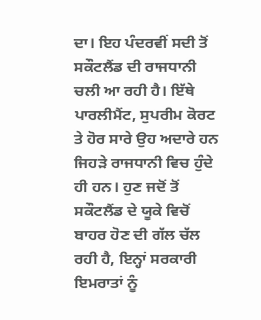ਦਾ। ਇਹ ਪੰਦਰਵੀਂ ਸਦੀ ਤੋਂ ਸਕੌਟਲੈਂਡ ਦੀ ਰਾਜਧਾਨੀ ਚਲੀ ਆ ਰਹੀ ਹੈ। ਇੱਥੇ ਪਾਰਲੀਮੈਂਟ, ਸੁਪਰੀਮ ਕੋਰਟ ਤੇ ਹੋਰ ਸਾਰੇ ਉਹ ਅਦਾਰੇ ਹਨ ਜਿਹੜੇ ਰਾਜਧਾਨੀ ਵਿਚ ਹੁੰਦੇ ਹੀ ਹਨ। ਹੁਣ ਜਦੋਂ ਤੋਂ ਸਕੌਟਲੈਂਡ ਦੇ ਯੂਕੇ ਵਿਚੋਂ ਬਾਹਰ ਹੋਣ ਦੀ ਗੱਲ ਚੱਲ ਰਹੀ ਹੈ, ਇਨ੍ਹਾਂ ਸਰਕਾਰੀ ਇਮਰਾਤਾਂ ਨੂੰ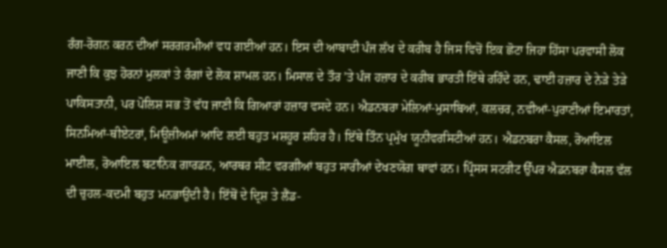ਰੰਗ-ਰੋਗਨ ਕਰਨ ਦੀਆਂ ਸਰਗਰਮੀਆਂ ਵਧ ਗਈਆਂ ਹਨ। ਇਸ ਦੀ ਆਬਾਦੀ ਪੰਜ ਲੱਖ ਦੇ ਕਰੀਬ ਹੈ ਜਿਸ ਵਿਚੋਂ ਇਕ ਛੋਟਾ ਜਿਹਾ ਹਿੱਸਾ ਪਰਵਾਸੀ ਲੋਕ ਜਾਣੀ ਕਿ ਕੁਝ ਹੋਰਨਾਂ ਮੁਲਕਾਂ ਤੇ ਰੰਗਾਂ ਦੇ ਲੋਕ ਸ਼ਾਮਲ ਹਨ। ਮਿਸਾਲ ਦੇ ਤੌਰ ’ਤੇ ਪੰਜ ਹਜ਼ਾਰ ਦੇ ਕਰੀਬ ਭਾਰਤੀ ਇੱਥੇ ਰਹਿੰਦੇ ਹਨ, ਢਾਈ ਹਜ਼ਾਰ ਦੇ ਨੇੜੇ ਤੇੜੇ ਪਾਕਿਸਤਾਨੀ, ਪਰ ਪੋਲਿਸ਼ ਸਭ ਤੋਂ ਵੱਧ ਜਾਣੀ ਕਿ ਗਿਆਰਾਂ ਹਜ਼ਾਰ ਵਸਦੇ ਹਨ। ਐਡਨਬਰਾ ਮੇਲਿਆਂ-ਮੁਸਾਬਿਆਂ, ਕਲਚਰ, ਨਵੀਆਂ-ਪੁਰਾਣੀਆਂ ਇਮਾਰਤਾਂ, ਸਿਨਮਿਆਂ-ਥੀਏਟਰਾਂ, ਮਿਊਜ਼ੀਅਮਾਂ ਆਦਿ ਲਈ ਬਹੁਤ ਮਸ਼ਹੂਰ ਸ਼ਹਿਰ ਹੈ। ਇੱਥੇ ਤਿੰਨ ਪ੍ਰਮੁੱਖ ਯੂਨੀਵਰਸਿਟੀਆਂ ਹਨ। ਐਡਨਬਰਾ ਕੈਸਲ, ਰੋਆਇਲ ਮਾਈਲ, ਰੋਆਇਲ ਬਟਾਨਿਕ ਗਾਰਡਨ, ਆਰਥਰ ਸੀਟ ਵਰਗੀਆਂ ਬਹੁਤ ਸਾਰੀਆਂ ਦੇਖਣਯੋਗ ਥਾਵਾਂ ਹਨ। ਪ੍ਰਿੰਸਸ ਸਟਰੀਟ ਉੱਪਰ ਐਡਨਬਰਾ ਕੈਸਲ ਵੱਲ ਦੀ ਚੁਹਲ-ਕਦਮੀ ਬਹੁਤ ਮਨਭਾਉਂਦੀ ਹੈ। ਇੱਥੋਂ ਦੇ ਦ੍ਰਿਸ਼ ਤੇ ਲੈਂਡ-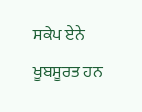ਸਕੇਪ ਏਨੇ ਖੂਬਸੂਰਤ ਹਨ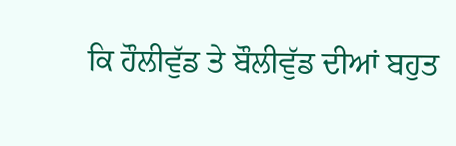ਕਿ ਹੌਲੀਵੁੱਡ ਤੇ ਬੌਲੀਵੁੱਡ ਦੀਆਂ ਬਹੁਤ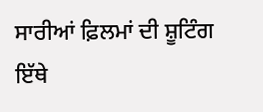ਸਾਰੀਆਂ ਫ਼ਿਲਮਾਂ ਦੀ ਸ਼ੂਟਿੰਗ ਇੱਥੇ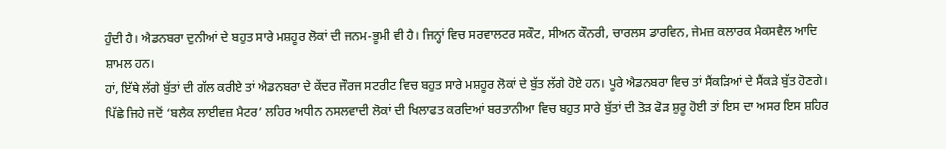ਹੁੰਦੀ ਹੈ। ਐਡਨਬਰਾ ਦੁਨੀਆਂ ਦੇ ਬਹੁਤ ਸਾਰੇ ਮਸ਼ਹੂਰ ਲੋਕਾਂ ਦੀ ਜਨਮ-ਭੂਮੀ ਵੀ ਹੈ। ਜਿਨ੍ਹਾਂ ਵਿਚ ਸਰਵਾਲਟਰ ਸਕੌਟ, ਸੀਅਨ ਕੌਨਰੀ, ਚਾਰਲਸ ਡਾਰਵਿਨ, ਜੇਮਜ਼ ਕਲਾਰਕ ਮੈਕਸਵੈਲ ਆਦਿ ਸ਼ਾਮਲ ਹਨ।
ਹਾਂ, ਇੱਥੇ ਲੱਗੇ ਬੁੱਤਾਂ ਦੀ ਗੱਲ ਕਰੀਏ ਤਾਂ ਐਡਨਬਰਾ ਦੇ ਕੇਂਦਰ ਜੌਰਜ ਸਟਰੀਟ ਵਿਚ ਬਹੁਤ ਸਾਰੇ ਮਸ਼ਹੂਰ ਲੋਕਾਂ ਦੇ ਬੁੱਤ ਲੱਗੇ ਹੋਏ ਹਨ। ਪੂਰੇ ਐਡਨਬਰਾ ਵਿਚ ਤਾਂ ਸੈਂਕੜਿਆਂ ਦੇ ਸੈਂਕੜੇ ਬੁੱਤ ਹੋਣਗੇ। ਪਿੱਛੇ ਜਿਹੇ ਜਦੋਂ ‘ਬਲੈਕ ਲਾਈਵਜ਼ ਮੈਟਰ’ ਲਹਿਰ ਅਧੀਨ ਨਸਲਵਾਦੀ ਲੋਕਾਂ ਦੀ ਖਿਲਾਫਤ ਕਰਦਿਆਂ ਬਰਤਾਨੀਆ ਵਿਚ ਬਹੁਤ ਸਾਰੇ ਬੁੱਤਾਂ ਦੀ ਤੋੜ ਫੋੜ ਸ਼ੁਰੂ ਹੋਈ ਤਾਂ ਇਸ ਦਾ ਅਸਰ ਇਸ ਸ਼ਹਿਰ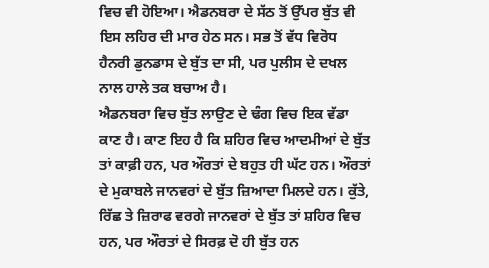ਵਿਚ ਵੀ ਹੋਇਆ। ਐਡਨਬਰਾ ਦੇ ਸੱਠ ਤੋਂ ਉੱਪਰ ਬੁੱਤ ਵੀ ਇਸ ਲਹਿਰ ਦੀ ਮਾਰ ਹੇਠ ਸਨ। ਸਭ ਤੋਂ ਵੱਧ ਵਿਰੋਧ ਹੈਨਰੀ ਡੁਨਡਾਸ ਦੇ ਬੁੱਤ ਦਾ ਸੀ, ਪਰ ਪੁਲੀਸ ਦੇ ਦਖਲ ਨਾਲ ਹਾਲੇ ਤਕ ਬਚਾਅ ਹੈ।
ਐਡਨਬਰਾ ਵਿਚ ਬੁੱਤ ਲਾਉਣ ਦੇ ਢੰਗ ਵਿਚ ਇਕ ਵੱਡਾ ਕਾਣ ਹੈ। ਕਾਣ ਇਹ ਹੈ ਕਿ ਸ਼ਹਿਰ ਵਿਚ ਆਦਮੀਆਂ ਦੇ ਬੁੱਤ ਤਾਂ ਕਾਫ਼ੀ ਹਨ, ਪਰ ਔਰਤਾਂ ਦੇ ਬਹੁਤ ਹੀ ਘੱਟ ਹਨ। ਔਰਤਾਂ ਦੇ ਮੁਕਾਬਲੇ ਜਾਨਵਰਾਂ ਦੇ ਬੁੱਤ ਜ਼ਿਆਦਾ ਮਿਲਦੇ ਹਨ। ਕੁੱਤੇ, ਰਿੱਛ ਤੇ ਜ਼ਿਰਾਫ ਵਰਗੇ ਜਾਨਵਰਾਂ ਦੇ ਬੁੱਤ ਤਾਂ ਸ਼ਹਿਰ ਵਿਚ ਹਨ, ਪਰ ਔਰਤਾਂ ਦੇ ਸਿਰਫ਼ ਦੋ ਹੀ ਬੁੱਤ ਹਨ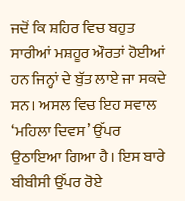ਜਦੋਂ ਕਿ ਸ਼ਹਿਰ ਵਿਚ ਬਹੁਤ ਸਾਰੀਆਂ ਮਸ਼ਹੂਰ ਔਰਤਾਂ ਹੋਈਆਂ ਹਨ ਜਿਨ੍ਹਾਂ ਦੇ ਬੁੱਤ ਲਾਏ ਜਾ ਸਕਦੇ ਸਨ। ਅਸਲ ਵਿਚ ਇਹ ਸਵਾਲ ‘ਮਹਿਲਾ ਦਿਵਸ’ ਉੱਪਰ ਉਠਾਇਆ ਗਿਆ ਹੈ। ਇਸ ਬਾਰੇ ਬੀਬੀਸੀ ਉੱਪਰ ਰੋਏ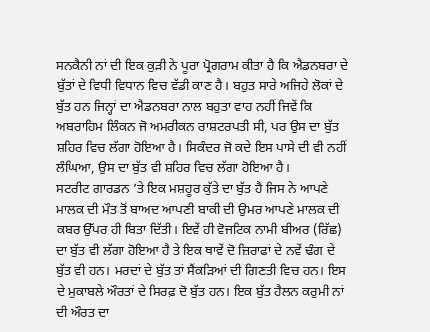ਸਨਕੈਨੀ ਨਾਂ ਦੀ ਇਕ ਕੁੜੀ ਨੇ ਪੂਰਾ ਪ੍ਰੋਗਰਾਮ ਕੀਤਾ ਹੈ ਕਿ ਐਡਨਬਰਾ ਦੇ ਬੁੱਤਾਂ ਦੇ ਵਿਧੀ ਵਿਧਾਨ ਵਿਚ ਵੱਡੀ ਕਾਣ ਹੈ। ਬਹੁਤ ਸਾਰੇ ਅਜਿਹੇ ਲੋਕਾਂ ਦੇ ਬੁੱਤ ਹਨ ਜਿਨ੍ਹਾਂ ਦਾ ਐਡਨਬਰਾ ਨਾਲ ਬਹੁਤਾ ਵਾਹ ਨਹੀਂ ਜਿਵੇਂ ਕਿ ਅਬਰਾਹਿਮ ਲਿੰਕਨ ਜੋ ਅਮਰੀਕਨ ਰਾਸ਼ਟਰਪਤੀ ਸੀ, ਪਰ ਉਸ ਦਾ ਬੁੱਤ ਸ਼ਹਿਰ ਵਿਚ ਲੱਗਾ ਹੋਇਆ ਹੈ। ਸਿਕੰਦਰ ਜੋ ਕਦੇ ਇਸ ਪਾਸੇ ਦੀ ਵੀ ਨਹੀਂ ਲੰਘਿਆ, ਉਸ ਦਾ ਬੁੱਤ ਵੀ ਸ਼ਹਿਰ ਵਿਚ ਲੱਗਾ ਹੋਇਆ ਹੈ।
ਸਟਰੀਟ ਗਾਰਡਨ ’ਤੇ ਇਕ ਮਸ਼ਹੂਰ ਕੁੱਤੇ ਦਾ ਬੁੱਤ ਹੈ ਜਿਸ ਨੇ ਆਪਣੇ ਮਾਲਕ ਦੀ ਮੌਤ ਤੋਂ ਬਾਅਦ ਆਪਣੀ ਬਾਕੀ ਦੀ ਉਮਰ ਆਪਣੇ ਮਾਲਕ ਦੀ ਕਬਰ ਉੱਪਰ ਹੀ ਬਿਤਾ ਦਿੱਤੀ। ਇਵੇਂ ਹੀ ਵੋਜਟਿਕ ਨਾਮੀ ਬੀਅਰ (ਰਿੱਛ) ਦਾ ਬੁੱਤ ਵੀ ਲੱਗਾ ਹੋਇਆ ਹੈ ਤੇ ਇਕ ਥਾਵੇਂ ਦੋ ਜ਼ਿਰਾਫਾਂ ਦੇ ਨਵੇਂ ਢੰਗ ਦੇ ਬੁੱਤ ਵੀ ਹਨ। ਮਰਦਾਂ ਦੇ ਬੁੱਤ ਤਾਂ ਸੈਂਕੜਿਆਂ ਦੀ ਗਿਣਤੀ ਵਿਚ ਹਨ। ਇਸ ਦੇ ਮੁਕਾਬਲੇ ਔਰਤਾਂ ਦੇ ਸਿਰਫ਼ ਦੋ ਬੁੱਤ ਹਨ। ਇਕ ਬੁੱਤ ਹੈਲਨ ਕਰੁਮੀ ਨਾਂ ਦੀ ਔਰਤ ਦਾ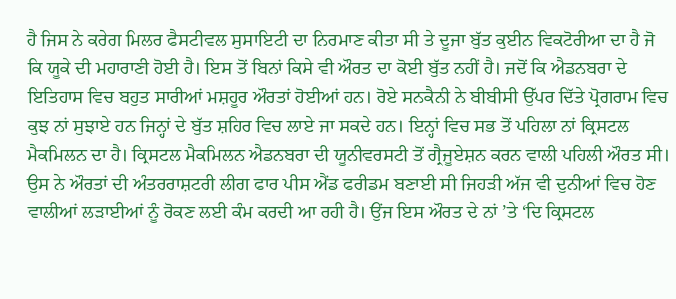ਹੈ ਜਿਸ ਨੇ ਕਰੇਗ ਮਿਲਰ ਫੈਸਟੀਵਲ ਸੁਸਾਇਟੀ ਦਾ ਨਿਰਮਾਣ ਕੀਤਾ ਸੀ ਤੇ ਦੂਜਾ ਬੁੱਤ ਕੁਈਨ ਵਿਕਟੋਰੀਆ ਦਾ ਹੈ ਜੋ ਕਿ ਯੂਕੇ ਦੀ ਮਹਾਰਾਣੀ ਹੋਈ ਹੈ। ਇਸ ਤੋਂ ਬਿਨਾਂ ਕਿਸੇ ਵੀ ਔਰਤ ਦਾ ਕੋਈ ਬੁੱਤ ਨਹੀਂ ਹੈ। ਜਦੋਂ ਕਿ ਐਡਨਬਰਾ ਦੇ ਇਤਿਹਾਸ ਵਿਚ ਬਹੁਤ ਸਾਰੀਆਂ ਮਸ਼ਹੂਰ ਔਰਤਾਂ ਹੋਈਆਂ ਹਨ। ਰੋਏ ਸਨਕੈਨੀ ਨੇ ਬੀਬੀਸੀ ਉੱਪਰ ਦਿੱਤੇ ਪ੍ਰੋਗਰਾਮ ਵਿਚ ਕੁਝ ਨਾਂ ਸੁਝਾਏ ਹਨ ਜਿਨ੍ਹਾਂ ਦੇ ਬੁੱਤ ਸ਼ਹਿਰ ਵਿਚ ਲਾਏ ਜਾ ਸਕਦੇ ਹਨ। ਇਨ੍ਹਾਂ ਵਿਚ ਸਭ ਤੋਂ ਪਹਿਲਾ ਨਾਂ ਕ੍ਰਿਸਟਲ ਮੈਕਮਿਲਨ ਦਾ ਹੈ। ਕ੍ਰਿਸਟਲ ਮੈਕਮਿਲਨ ਐਡਨਬਰਾ ਦੀ ਯੂਨੀਵਰਸਟੀ ਤੋਂ ਗ੍ਰੈਜੂਏਸ਼ਨ ਕਰਨ ਵਾਲੀ ਪਹਿਲੀ ਔਰਤ ਸੀ। ਉਸ ਨੇ ਔਰਤਾਂ ਦੀ ਅੰਤਰਰਾਸ਼ਟਰੀ ਲੀਗ ਫਾਰ ਪੀਸ ਐਂਡ ਫਰੀਡਮ ਬਣਾਈ ਸੀ ਜਿਹੜੀ ਅੱਜ ਵੀ ਦੁਨੀਆਂ ਵਿਚ ਹੋਣ ਵਾਲੀਆਂ ਲੜਾਈਆਂ ਨੂੰ ਰੋਕਣ ਲਈ ਕੰਮ ਕਰਦੀ ਆ ਰਹੀ ਹੈ। ਉਂਜ ਇਸ ਔਰਤ ਦੇ ਨਾਂ ’ਤੇ ‘ਦਿ ਕ੍ਰਿਸਟਲ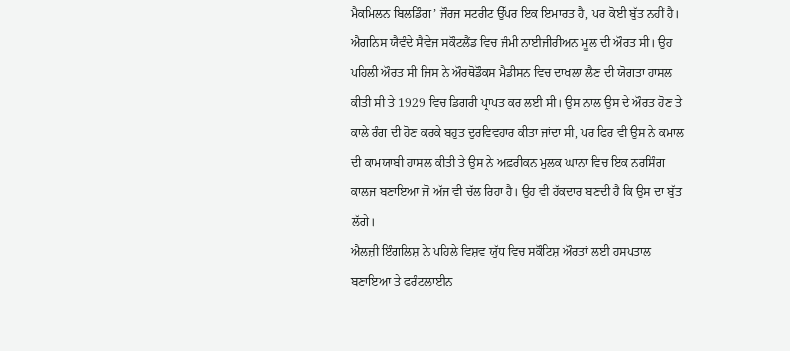ਮੈਕਮਿਲਨ ਬਿਲਡਿੰਗ’ ਜੌਰਜ ਸਟਰੀਟ ਉੱਪਰ ਇਕ ਇਮਾਰਤ ਹੈ, ਪਰ ਕੋਈ ਬੁੱਤ ਨਹੀਂ ਹੈ।
ਐਗਨਿਸ ਯੈਵੰਦੇ ਸੈਵੇਜ ਸਕੌਟਲੈਂਡ ਵਿਚ ਜੰਮੀ ਨਾਈਜੀਰੀਅਨ ਮੂਲ ਦੀ ਔਰਤ ਸੀ। ਉਹ ਪਹਿਲੀ ਔਰਤ ਸੀ ਜਿਸ ਨੇ ਔਰਥੋਡੌਕਸ ਮੈਡੀਸਨ ਵਿਚ ਦਾਖਲਾ ਲੈਣ ਦੀ ਯੋਗਤਾ ਹਾਸਲ ਕੀਤੀ ਸੀ ਤੇ 1929 ਵਿਚ ਡਿਗਰੀ ਪ੍ਰਾਪਤ ਕਰ ਲਈ ਸੀ। ਉਸ ਨਾਲ ਉਸ ਦੇ ਔਰਤ ਹੋਣ ਤੇ ਕਾਲੇ ਰੰਗ ਦੀ ਹੋਣ ਕਰਕੇ ਬਹੁਤ ਦੁਰਵਿਵਹਾਰ ਕੀਤਾ ਜਾਂਦਾ ਸੀ, ਪਰ ਫਿਰ ਵੀ ਉਸ ਨੇ ਕਮਾਲ ਦੀ ਕਾਮਯਾਬੀ ਹਾਸਲ ਕੀਤੀ ਤੇ ਉਸ ਨੇ ਅਫ਼ਰੀਕਨ ਮੁਲਕ ਘਾਨਾ ਵਿਚ ਇਕ ਨਰਸਿੰਗ ਕਾਲਜ ਬਣਾਇਆ ਜੋ ਅੱਜ ਵੀ ਚੱਲ ਰਿਹਾ ਹੈ। ਉਹ ਵੀ ਹੱਕਦਾਰ ਬਣਦੀ ਹੈ ਕਿ ਉਸ ਦਾ ਬੁੱਤ ਲੱਗੇ।
ਐਲਜ਼ੀ ਇੰਗਲਿਸ਼ ਨੇ ਪਹਿਲੇ ਵਿਸ਼ਵ ਯੁੱਧ ਵਿਚ ਸਕੌਟਿਸ਼ ਔਰਤਾਂ ਲਈ ਹਸਪਤਾਲ ਬਣਾਇਆ ਤੇ ਫਰੰਟਲਾਈਨ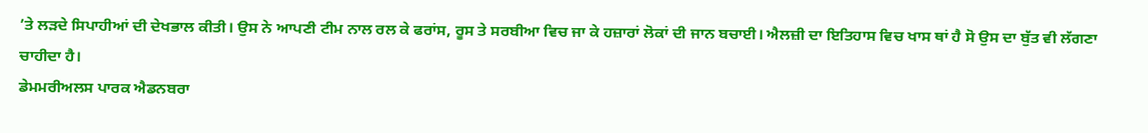’ਤੇ ਲੜਦੇ ਸਿਪਾਹੀਆਂ ਦੀ ਦੇਖਭਾਲ ਕੀਤੀ। ਉਸ ਨੇ ਆਪਣੀ ਟੀਮ ਨਾਲ ਰਲ ਕੇ ਫਰਾਂਸ, ਰੂਸ ਤੇ ਸਰਬੀਆ ਵਿਚ ਜਾ ਕੇ ਹਜ਼ਾਰਾਂ ਲੋਕਾਂ ਦੀ ਜਾਨ ਬਚਾਈ। ਐਲਜ਼ੀ ਦਾ ਇਤਿਹਾਸ ਵਿਚ ਖਾਸ ਥਾਂ ਹੈ ਸੋ ਉਸ ਦਾ ਬੁੱਤ ਵੀ ਲੱਗਣਾ ਚਾਹੀਦਾ ਹੈ।
ਡੇਮਮਰੀਅਲਸ ਪਾਰਕ ਐਡਨਬਰਾ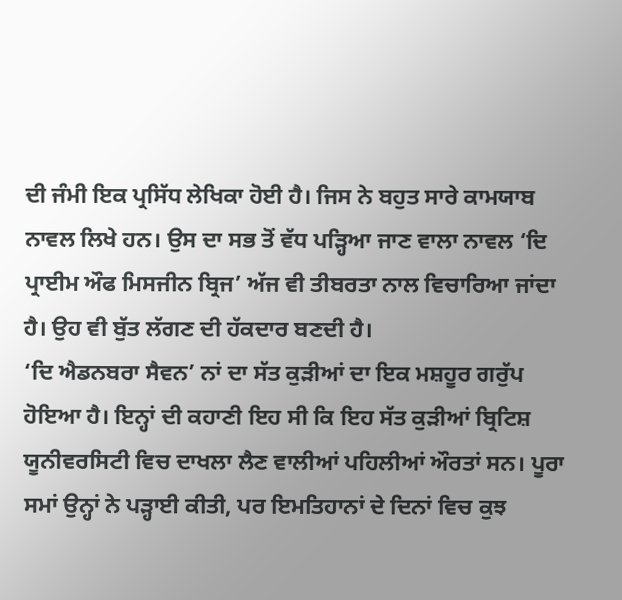ਦੀ ਜੰਮੀ ਇਕ ਪ੍ਰਸਿੱਧ ਲੇਖਿਕਾ ਹੋਈ ਹੈ। ਜਿਸ ਨੇ ਬਹੁਤ ਸਾਰੇ ਕਾਮਯਾਬ ਨਾਵਲ ਲਿਖੇ ਹਨ। ਉਸ ਦਾ ਸਭ ਤੋਂ ਵੱਧ ਪੜ੍ਹਿਆ ਜਾਣ ਵਾਲਾ ਨਾਵਲ ‘ਦਿ ਪ੍ਰਾਈਮ ਔਫ ਮਿਸਜੀਨ ਬ੍ਰਿਜ’ ਅੱਜ ਵੀ ਤੀਬਰਤਾ ਨਾਲ ਵਿਚਾਰਿਆ ਜਾਂਦਾ ਹੈ। ਉਹ ਵੀ ਬੁੱਤ ਲੱਗਣ ਦੀ ਹੱਕਦਾਰ ਬਣਦੀ ਹੈ।
‘ਦਿ ਐਡਨਬਰਾ ਸੈਵਨ’ ਨਾਂ ਦਾ ਸੱਤ ਕੁੜੀਆਂ ਦਾ ਇਕ ਮਸ਼ਹੂਰ ਗਰੁੱਪ ਹੋਇਆ ਹੈ। ਇਨ੍ਹਾਂ ਦੀ ਕਹਾਣੀ ਇਹ ਸੀ ਕਿ ਇਹ ਸੱਤ ਕੁੜੀਆਂ ਬ੍ਰਿਟਿਸ਼ ਯੂਨੀਵਰਸਿਟੀ ਵਿਚ ਦਾਖਲਾ ਲੈਣ ਵਾਲੀਆਂ ਪਹਿਲੀਆਂ ਔਰਤਾਂ ਸਨ। ਪੂਰਾ ਸਮਾਂ ਉਨ੍ਹਾਂ ਨੇ ਪੜ੍ਹਾਈ ਕੀਤੀ, ਪਰ ਇਮਤਿਹਾਨਾਂ ਦੇ ਦਿਨਾਂ ਵਿਚ ਕੁਝ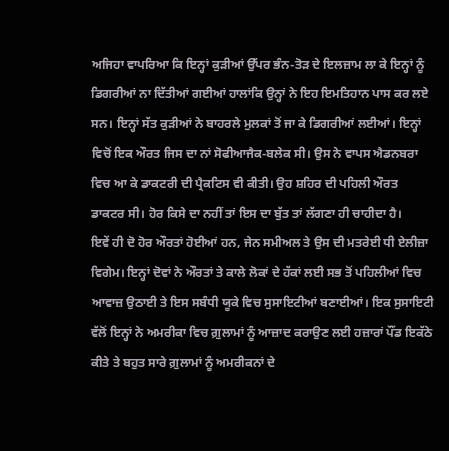ਅਜਿਹਾ ਵਾਪਰਿਆ ਕਿ ਇਨ੍ਹਾਂ ਕੁੜੀਆਂ ਉੱਪਰ ਭੰਨ-ਤੋੜ ਦੇ ਇਲਜ਼ਾਮ ਲਾ ਕੇ ਇਨ੍ਹਾਂ ਨੂੰ ਡਿਗਰੀਆਂ ਨਾ ਦਿੱਤੀਆਂ ਗਈਆਂ ਹਾਲਾਂਕਿ ਉਨ੍ਹਾਂ ਨੇ ਇਹ ਇਮਤਿਹਾਨ ਪਾਸ ਕਰ ਲਏ ਸਨ। ਇਨ੍ਹਾਂ ਸੱਤ ਕੁੜੀਆਂ ਨੇ ਬਾਹਰਲੇ ਮੁਲਕਾਂ ਤੋਂ ਜਾ ਕੇ ਡਿਗਰੀਆਂ ਲਈਆਂ। ਇਨ੍ਹਾਂ ਵਿਚੋਂ ਇਕ ਔਰਤ ਜਿਸ ਦਾ ਨਾਂ ਸੋਫੀਆਜੈਕ-ਬਲੇਕ ਸੀ। ਉਸ ਨੇ ਵਾਪਸ ਐਡਨਬਰਾ ਵਿਚ ਆ ਕੇ ਡਾਕਟਰੀ ਦੀ ਪ੍ਰੈਕਟਿਸ ਵੀ ਕੀਤੀ। ਉਹ ਸ਼ਹਿਰ ਦੀ ਪਹਿਲੀ ਔਰਤ ਡਾਕਟਰ ਸੀ। ਹੋਰ ਕਿਸੇ ਦਾ ਨਹੀਂ ਤਾਂ ਇਸ ਦਾ ਬੁੱਤ ਤਾਂ ਲੱਗਣਾ ਹੀ ਚਾਹੀਦਾ ਹੈ।
ਇਵੇਂ ਹੀ ਦੋ ਹੋਰ ਔਰਤਾਂ ਹੋਈਆਂ ਹਨ, ਜੇਨ ਸਮੀਅਲ ਤੇ ਉਸ ਦੀ ਮਤਰੇਈ ਧੀ ਏਲੀਜ਼ਾ ਵਿਗੇਮ। ਇਨ੍ਹਾਂ ਦੋਵਾਂ ਨੇ ਔਰਤਾਂ ਤੇ ਕਾਲੇ ਲੋਕਾਂ ਦੇ ਹੱਕਾਂ ਲਈ ਸਭ ਤੋਂ ਪਹਿਲੀਆਂ ਵਿਚ ਆਵਾਜ਼ ਉਠਾਈ ਤੇ ਇਸ ਸਬੰਧੀ ਯੂਕੇ ਵਿਚ ਸੁਸਾਇਟੀਆਂ ਬਣਾਈਆਂ। ਇਕ ਸੁਸਾਇਟੀ ਵੱਲੋਂ ਇਨ੍ਹਾਂ ਨੇ ਅਮਰੀਕਾ ਵਿਚ ਗ਼ੁਲਾਮਾਂ ਨੂੰ ਆਜ਼ਾਦ ਕਰਾਉਣ ਲਈ ਹਜ਼ਾਰਾਂ ਪੌਂਡ ਇਕੱਠੇ ਕੀਤੇ ਤੇ ਬਹੁਤ ਸਾਰੇ ਗ਼ੁਲਾਮਾਂ ਨੂੰ ਅਮਰੀਕਨਾਂ ਦੇ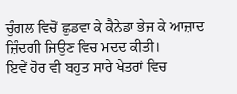ਚੁੰਗਲ ਵਿਚੋਂ ਛੁਡਵਾ ਕੇ ਕੈਨੇਡਾ ਭੇਜ ਕੇ ਆਜ਼ਾਦ ਜ਼ਿੰਦਗੀ ਜਿਉਣ ਵਿਚ ਮਦਦ ਕੀਤੀ।
ਇਵੇਂ ਹੋਰ ਵੀ ਬਹੁਤ ਸਾਰੇ ਖੇਤਰਾਂ ਵਿਚ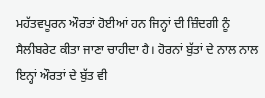ਮਹੱਤਵਪੂਰਨ ਔਰਤਾਂ ਹੋਈਆਂ ਹਨ ਜਿਨ੍ਹਾਂ ਦੀ ਜ਼ਿੰਦਗੀ ਨੂੰ ਸੈਲੀਬਰੇਟ ਕੀਤਾ ਜਾਣਾ ਚਾਹੀਦਾ ਹੈ। ਹੋਰਨਾਂ ਬੁੱਤਾਂ ਦੇ ਨਾਲ ਨਾਲ ਇਨ੍ਹਾਂ ਔਰਤਾਂ ਦੇ ਬੁੱਤ ਵੀ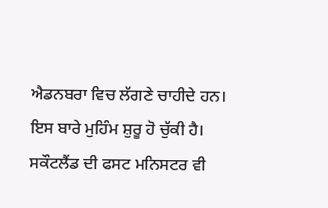ਐਡਨਬਰਾ ਵਿਚ ਲੱਗਣੇ ਚਾਹੀਦੇ ਹਨ। ਇਸ ਬਾਰੇ ਮੁਹਿੰਮ ਸ਼ੁਰੂ ਹੋ ਚੁੱਕੀ ਹੈ। ਸਕੌਟਲੈਂਡ ਦੀ ਫਸਟ ਮਨਿਸਟਰ ਵੀ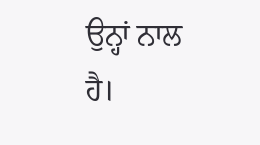ਉਨ੍ਹਾਂ ਨਾਲ ਹੈ।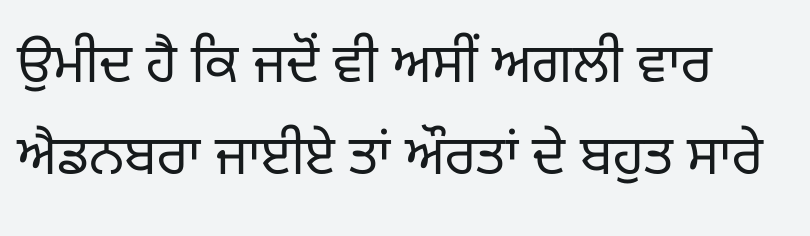ਉਮੀਦ ਹੈ ਕਿ ਜਦੋਂ ਵੀ ਅਸੀਂ ਅਗਲੀ ਵਾਰ ਐਡਨਬਰਾ ਜਾਈਏ ਤਾਂ ਔਰਤਾਂ ਦੇ ਬਹੁਤ ਸਾਰੇ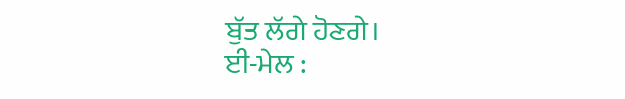ਬੁੱਤ ਲੱਗੇ ਹੋਣਗੇ।
ਈ-ਮੇਲ :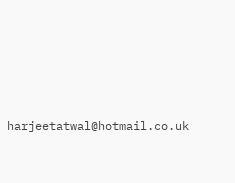harjeetatwal@hotmail.co.uk